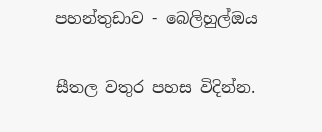පහන්තුඩාව - බෙලිහුල්ඔය

සීතල වතුර පහස විදින්න.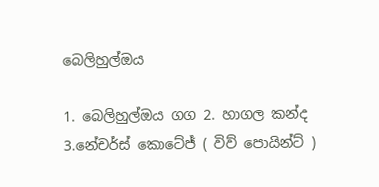බෙලිහුල්ඔය

1. බෙලිහුල්ඔය ගග 2. හාගල කන්ද 3.නේචර්ස් කොටේජ් ( විව් පොයින්ට් )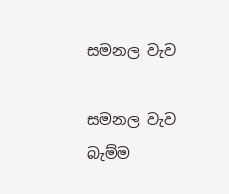සමනල වැව

සමනල වැව බැම්ම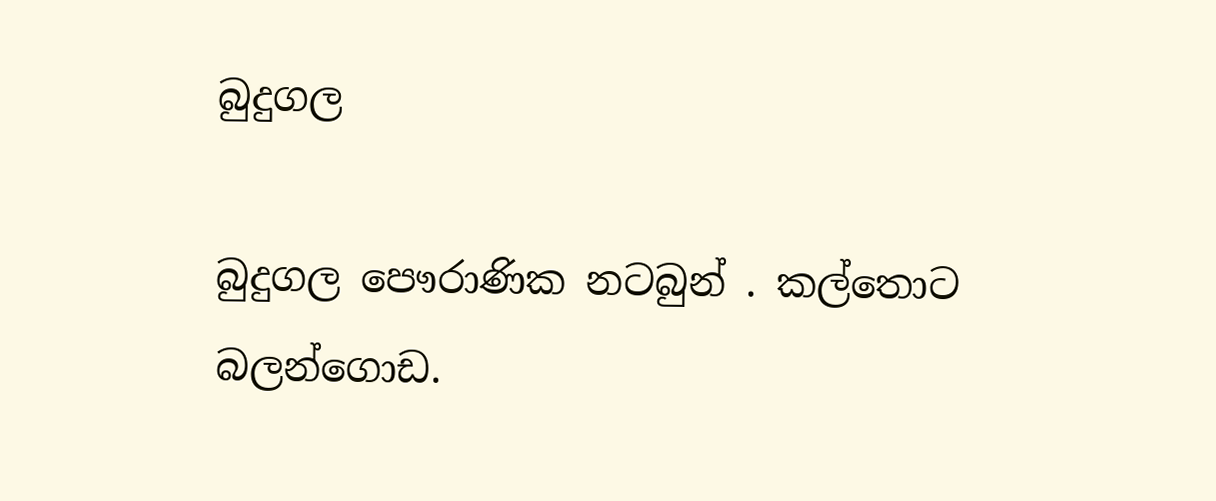බුදුගල

බුදුගල පෞරාණික නටබුන් . කල්තොට බලන්ගොඩ.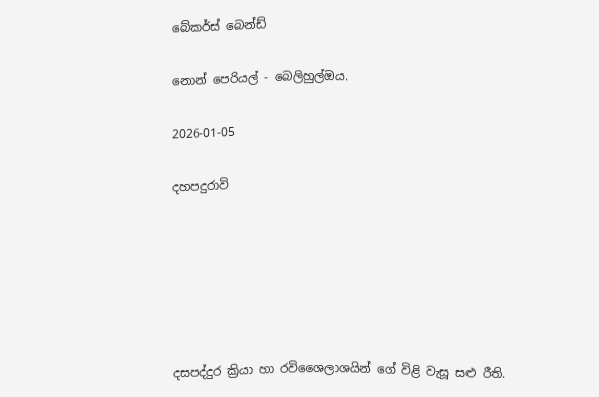බේකර්ස් බෙන්ඩ්

නොන් පෙරියල් - බෙලිහුල්ඔය.

2026-01-05

දහපදුරාවි






දසපද්දුර ක්‍රියා හා රවිශෛලාශයින් ගේ විළි වැසූ සළු රීති.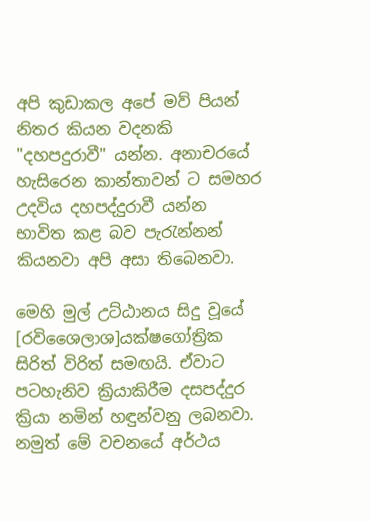අපි කුඩාකල අපේ මව් පියන් නිතර කියන වදනකි "දහපදුරාවී" යන්න. අනාචරයේ හැසිරෙන කාන්තාවන් ට සමහර උදවිය දහපද්දුරාවී යන්න භාවිත කළ බව පැරැන්නන් කියනවා අපි අසා තිබෙනවා.

මෙහි මුල් උට්ඨානය සිදු වූයේ [රවිශෛලාශ]යක්ෂගෝත්‍රික සිරිත් විරිත් සමඟයි. ඒවාට පටහැනිව ක්‍රියාකිරීම දසපද්දුර ක්‍රියා නමින් හඳුන්වනු ලබනවා. නමුත් මේ වචනයේ අර්ථය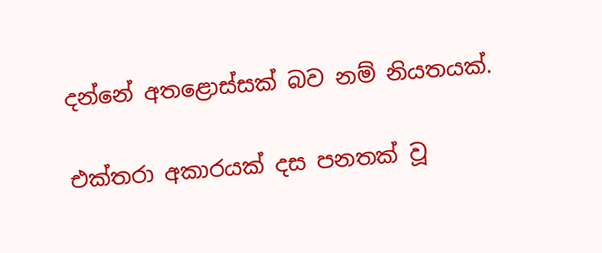දන්නේ අතළොස්සක් බව නම් නියතයක්.

එක්තරා අකාරයක් දස පනතක් වූ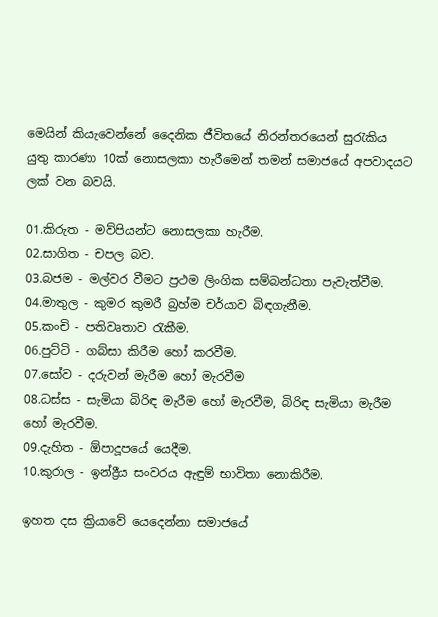මෙයින් කියැවෙන්නේ දෛනික ජීවිතයේ නිරන්තරයෙන් සුරැකිය යුතු කාරණා 10ක් නොසලකා හැරීමෙන් තමන් සමාජයේ අපවාදයට ලක් වන බවයි.

01.කිරුත - මව්පියන්ට නොසලකා හැරීම.
02.සාගිත - චපල බව.
03.බජම - මල්වර වීමට ප්‍රථම ලිංගික සම්බන්ධතා පැවැත්වීම.
04.මාතුල - කුමර කුමරී බ්‍රහ්ම චර්යාව බිඳගැනීම.
05.කංචි - පතිවෘතාව රැකීම.
06.පුට්ටි - ගබ්සා කිරීම හෝ කරවීම.
07.සෝව - දරුවන් මැරීම හෝ මැරවීම
08.ධස්ස - සැමියා බිරිඳ මැරීම හෝ මැරවීම, බිරිඳ සැමියා මැරීම හෝ මැරවීම.
09.දැහිත - ඕපාදූපයේ යෙදීම.
10.කුරාල - ඉන්ද්‍රීය සංවරය ඇඳුම් භාවිතා නොකිරීම.

ඉහත දස ක්‍රියාවේ යෙදෙන්නා සමාජයේ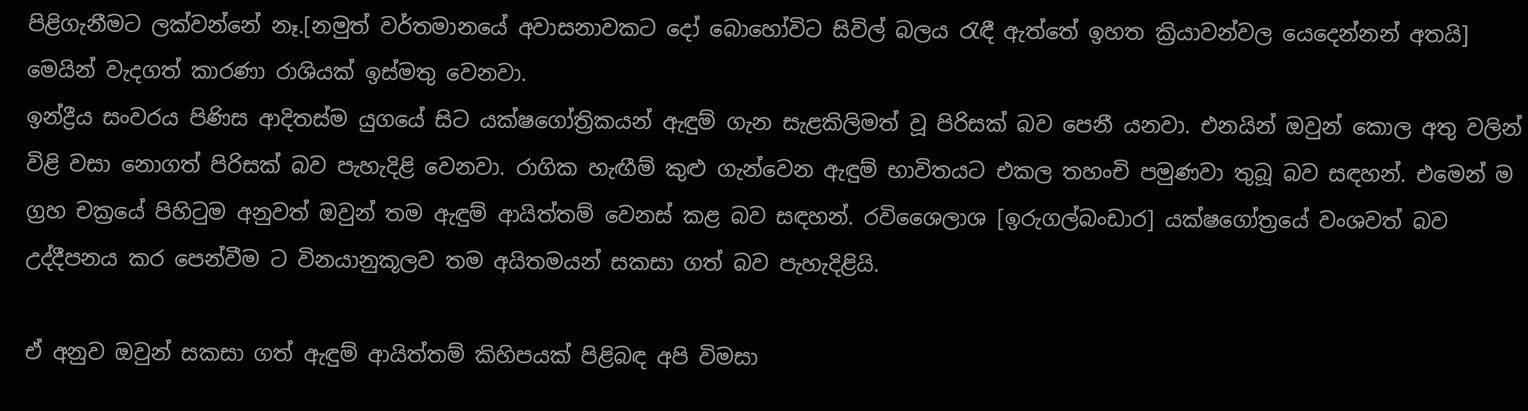පිළිගැනීමට ලක්වන්නේ නෑ.[නමුත් වර්තමානයේ අවාසනාවකට දෝ බොහෝවිට සිවිල් බලය රැඳී ඇත්තේ ඉහත ක්‍රියාවන්වල යෙදෙන්නන් අතයි] මෙයින් වැදගත් කාරණා රාශියක් ඉස්මතු වෙනවා.
ඉන්ද්‍රීය සංවරය පිණිස ආදිතස්ම යුගයේ සිට යක්ෂගෝත්‍රිකයන් ඇඳුම් ගැන සැළකිලිමත් වූ පිරිසක් බව පෙනී යනවා. එනයින් ඔවුන් කොල අතු වලින් විළි වසා නොගත් පිරිසක් බව පැහැදිළි වෙනවා. රාගික හැඟීම් කුළු ගැන්වෙන ඇඳුම් භාවිතයට එකල තහංචි පමුණවා තුබූ බව සඳහන්. එමෙන් ම ග්‍රහ චක්‍රයේ පිහිටුම අනුවත් ඔවුන් තම ඇඳුම් ආයිත්තම් වෙනස් කළ බව සඳහන්. රවිශෛලාශ [ඉරුගල්බංඩාර] යක්ෂගෝත්‍රයේ වංශවත් බව උද්දීපනය කර පෙන්වීම ට විනයානුකූලව තම අයිතමයන් සකසා ගත් බව පැහැදිළියි.

ඒ අනුව ඔවුන් සකසා ගත් ඇඳුම් ආයිත්තම් කිහිපයක් පිළිබඳ අපි විමසා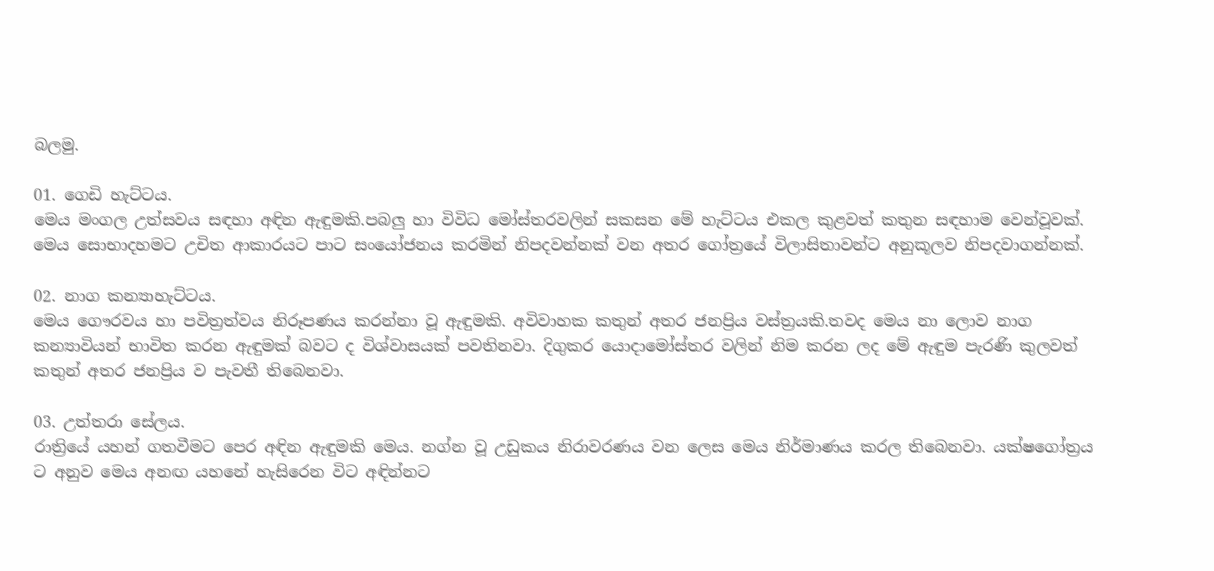බලමු.

01. ගෙඩි හැට්ටය.
මෙය මංගල උත්සවය සඳහා අඳින ඇඳුමකි.පබලු හා විවිධ මෝස්තරවලින් සකසන මේ හැට්ටය එකල කුළවත් කතුන සඳහාම වෙන්වූවක්. මෙය සොභාදහමට උචිත ආකාරයට පාට සංයෝජනය කරමින් නිපදවන්නක් වන අතර ගෝත්‍රයේ විලාසිතාවන්ට අනුකූලව නිපදවාගන්නක්.

02. නාග කන්‍යාහැට්ටය.
මෙය ගෞරවය හා පවිත්‍රත්වය නිරූපණය කරන්නා වූ ඇඳුමකි. අවිවාහක කතුන් අතර ජනප්‍රිය වස්ත්‍රයකි.තවද මෙය නා ලොව නාග කන්‍යාවියන් භාවිත කරන ඇඳුමක් බවට ද විශ්වාසයක් පවතිනවා. දිගුකර යොදාමෝස්තර වලින් නිම කරන ලද මේ ඇඳුම පැරණි කුලවත් කතුන් අතර ජනප්‍රිය ව පැවතී තිබෙනවා.

03. උත්තරා සේලය.
රාත්‍රියේ යහන් ගතවීමට පෙර අඳින ඇඳුමකි මෙය. නග්න වූ උඩුකය නිරාවරණය වන ලෙස මෙය නිර්මාණය කරල තිබෙනවා. යක්ෂගෝත්‍රය ට අනුව මෙය අනඟ යහනේ හැසිරෙන විට අඳින්නට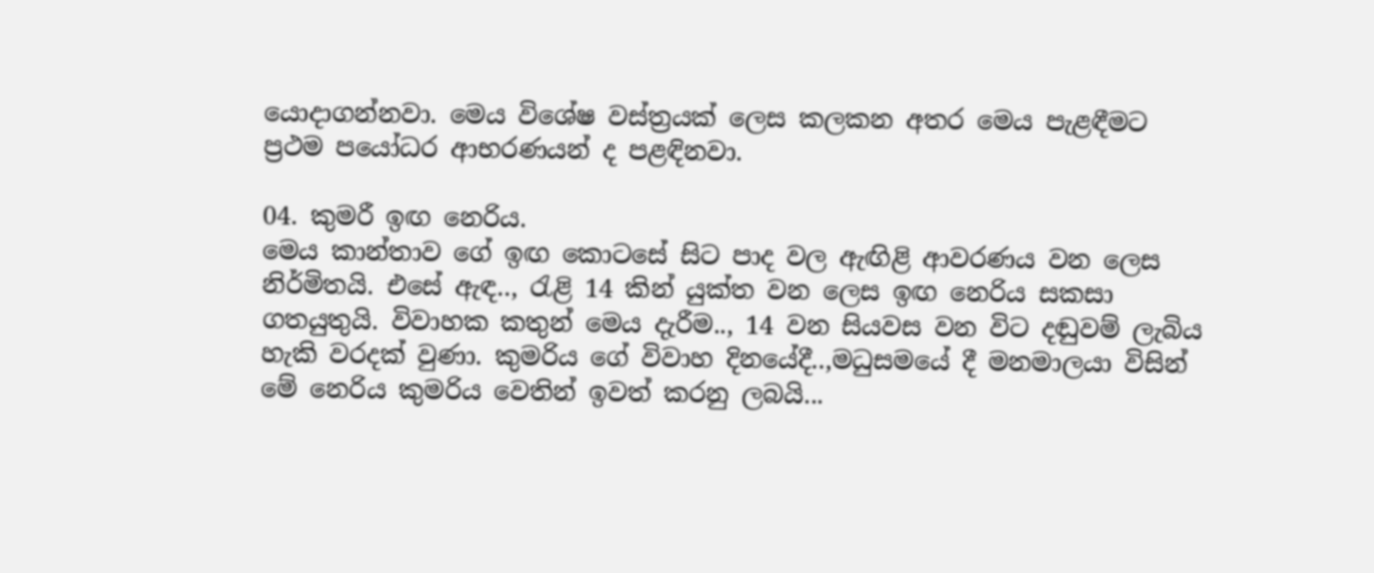යොදාගන්නවා. මෙය විශේෂ වස්ත්‍රයක් ලෙස කලකන අතර මෙය පැළඳීමට ප්‍රථම පයෝධර ආභරණයන් ද පළඳිනවා.

04. කුමරී ඉඟ නෙරිය.
මෙය කාන්තාව ගේ ඉඟ කොටසේ සිට පාද වල ඇඟිළි ආවරණය වන ලෙස නිර්මිතයි. එසේ ඇඳ.., රැළි 14 කින් යුක්ත වන ලෙස ඉඟ නෙරිය සකසා ගතයුතුයි. විවාහක කතුන් මෙය දැරීම.., 14 වන සියවස වන විට දඬුවම් ලැබිය හැකි වරදක් වුණා. කුමරිය ගේ විවාහ දිනයේදී..,මධුසමයේ දී මනමාලයා විසින් මේ නෙරිය කුමරිය වෙතින් ඉවත් කරනු ලබයි...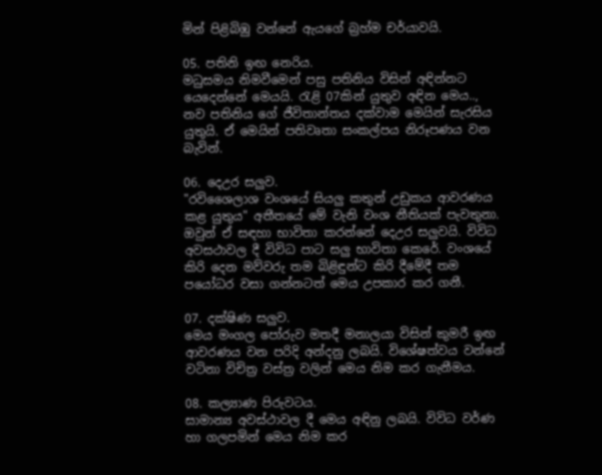මින් පිළිබිඹු වන්නේ ඇයගේ බ්‍රහ්ම චර්යාවයි.

05. පතිනි ඉඟ නෙරිය.
මධුසමය නිමවීමෙන් පසු පතිනිය විසින් අඳින්නට යෙදෙන්නේ මෙයයි. රැළි 07කින් යුතුව අඳින මෙය.., නව පතිනිය ගේ ජීවිතාන්තය දක්වාම මෙයින් සැරසිය යුතුයි. ඒ මෙයින් පතිවෘතා සංකල්පය නිරූපණය වන බැවින්.

06. දෙඋර සලුව.
"රවිශෛලාශ වංශයේ සියලු කතුන් උඩුකය ආවරණය කළ යුතුය" අතීතයේ මේ වැනි වංශ නීතියක් පැවතුනා. ඔවුන් ඒ සඳහා භාවිතා කරන්නේ දෙඋර සලුවයි. විවිධ අවසථාවල දී විවිධ පාට සලු භාවිතා කෙරේ. වංශයේ කිරි දෙන මව්වරු තම බිළිඳුන්ට කිරි දීමේදී තම පයෝධර වසා ගන්නටත් මෙය උපකාර කර ගනී.

07. දක්ෂිණ සලුව.
මෙය මංගල පෝරුව මතදී මනාලයා විසින් කුමරී ඉඟ ආවරණය වන පරිදි අන්දනු ලබයි. විශේෂත්වය වන්නේ වටිනා විචිත්‍ර වස්ත්‍ර වලින් මෙය නිම කර ගැනීමය.

08. කල්‍යාණ පිරුවටය.
සාමාන්‍ය අවස්ථාවල දී මෙය අඳිනු ලබයි. විවිධ වර්ණ හා ගලපමින් මෙය නිම කර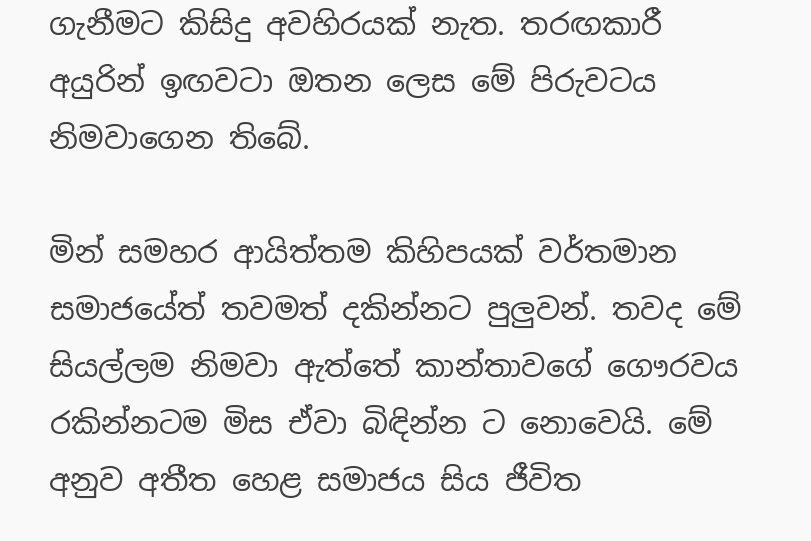ගැනීමට කිසිදු අවහිරයක් නැත. තරඟකාරී අයුරින් ඉඟවටා ඔතන ලෙස මේ පිරුවටය නිමවාගෙන තිබේ.

මින් සමහර ආයිත්තම කිහිපයක් වර්තමාන සමාජයේත් තවමත් දකින්නට පුලුවන්. තවද මේ සියල්ලම නිමවා ඇත්තේ කාන්තාවගේ ගෞරවය රකින්නටම මිස ඒවා බිඳින්න ට නොවෙයි. මේ අනුව අතීත හෙළ සමාජය සිය ජීවිත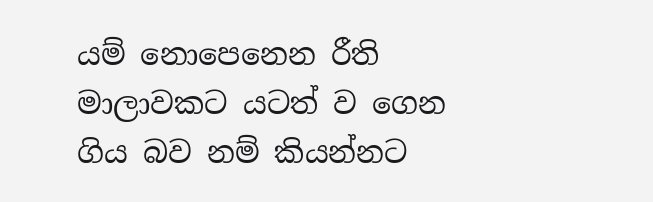යම් නොපෙනෙන රීති මාලාවකට යටත් ව ගෙන ගිය බව නම් කියන්නට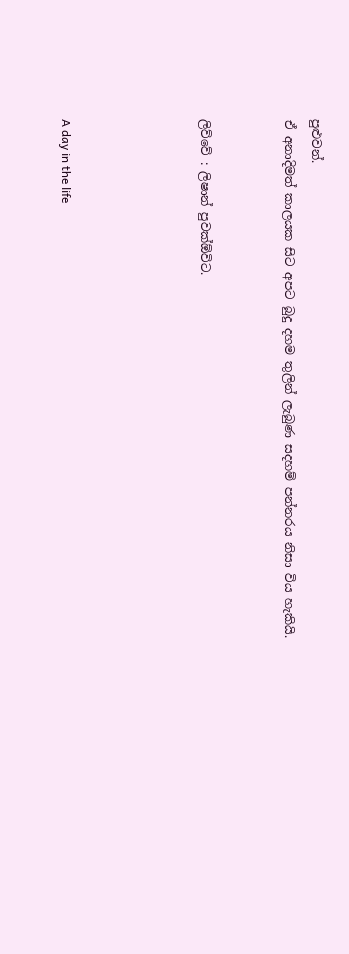පුළුවන්.
ඒ අනාදිමත් කාලයක සිට අපට බුදු දහම තුලින් ලැබුණ සදහම් පන්නරය නිසා විය හැකියි.


ලිව්වේ : ලිෂාන් පුවක්ඕවිට.




A day in the life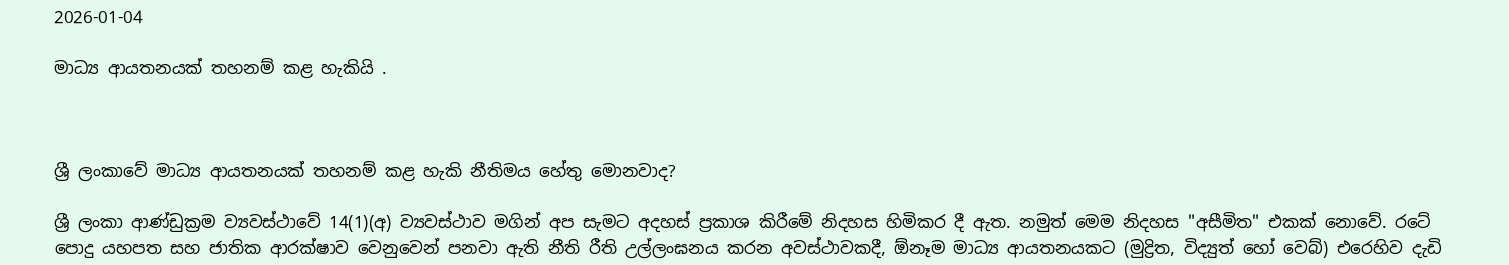2026-01-04

මාධ්‍ය ආයතනයක් තහනම් කළ හැකියි .



ශ්‍රී ලංකාවේ මාධ්‍ය ආයතනයක් තහනම් කළ හැකි නීතිමය හේතු මොනවාද?

ශ්‍රී ලංකා ආණ්ඩුක්‍රම ව්‍යවස්ථාවේ 14(1)(අ) ව්‍යවස්ථාව මගින් අප සැමට අදහස් ප්‍රකාශ කිරීමේ නිදහස හිමිකර දී ඇත. නමුත් මෙම නිදහස "අසීමිත" එකක් නොවේ. රටේ පොදු යහපත සහ ජාතික ආරක්ෂාව වෙනුවෙන් පනවා ඇති නීති රීති උල්ලංඝනය කරන අවස්ථාවකදී, ඕනෑම මාධ්‍ය ආයතනයකට (මුද්‍රිත, විද්‍යුත් හෝ වෙබ්) එරෙහිව දැඩි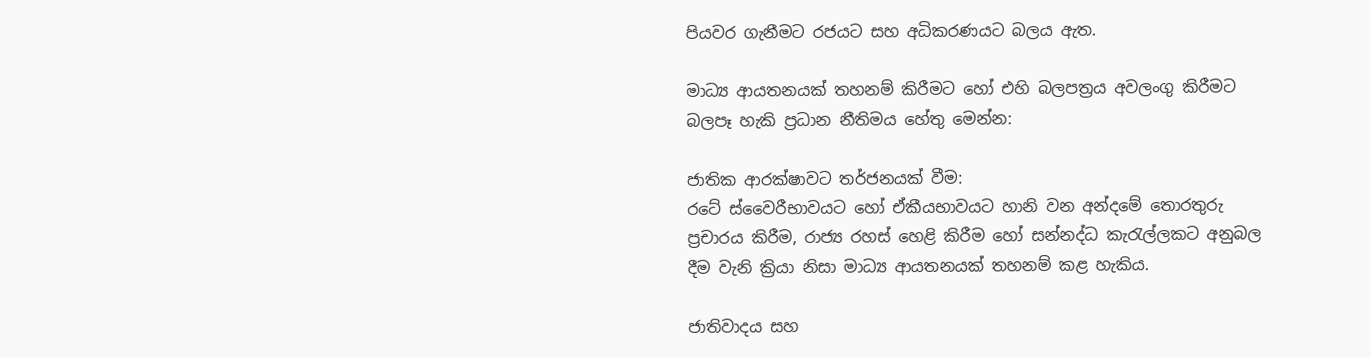පියවර ගැනීමට රජයට සහ අධිකරණයට බලය ඇත.

මාධ්‍ය ආයතනයක් තහනම් කිරීමට හෝ එහි බලපත්‍රය අවලංගු කිරීමට බලපෑ හැකි ප්‍රධාන නීතිමය හේතු මෙන්න:

ජාතික ආරක්ෂාවට තර්ජනයක් වීම:
රටේ ස්වෛරීභාවයට හෝ ඒකීයභාවයට හානි වන අන්දමේ තොරතුරු ප්‍රචාරය කිරීම, රාජ්‍ය රහස් හෙළි කිරීම හෝ සන්නද්ධ කැරැල්ලකට අනුබල දීම වැනි ක්‍රියා නිසා මාධ්‍ය ආයතනයක් තහනම් කළ හැකිය.

ජාතිවාදය සහ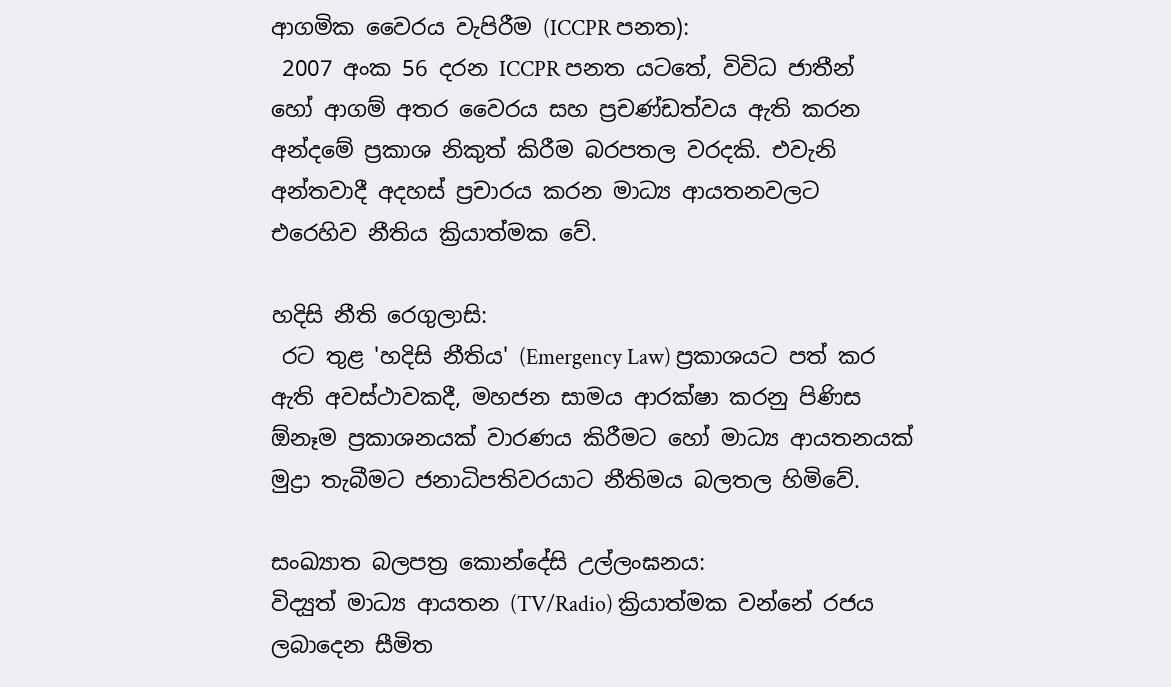ආගමික වෛරය වැපිරීම (ICCPR පනත):
 2007 අංක 56 දරන ICCPR පනත යටතේ, විවිධ ජාතීන් හෝ ආගම් අතර වෛරය සහ ප්‍රචණ්ඩත්වය ඇති කරන අන්දමේ ප්‍රකාශ නිකුත් කිරීම බරපතල වරදකි. එවැනි අන්තවාදී අදහස් ප්‍රචාරය කරන මාධ්‍ය ආයතනවලට එරෙහිව නීතිය ක්‍රියාත්මක වේ.

හදිසි නීති රෙගුලාසි:
 රට තුළ 'හදිසි නීතිය' (Emergency Law) ප්‍රකාශයට පත් කර ඇති අවස්ථාවකදී, මහජන සාමය ආරක්ෂා කරනු පිණිස ඕනෑම ප්‍රකාශනයක් වාරණය කිරීමට හෝ මාධ්‍ය ආයතනයක් මුද්‍රා තැබීමට ජනාධිපතිවරයාට නීතිමය බලතල හිමිවේ.

සංඛ්‍යාත බලපත්‍ර කොන්දේසි උල්ලංඝනය:
විද්‍යුත් මාධ්‍ය ආයතන (TV/Radio) ක්‍රියාත්මක වන්නේ රජය ලබාදෙන සීමිත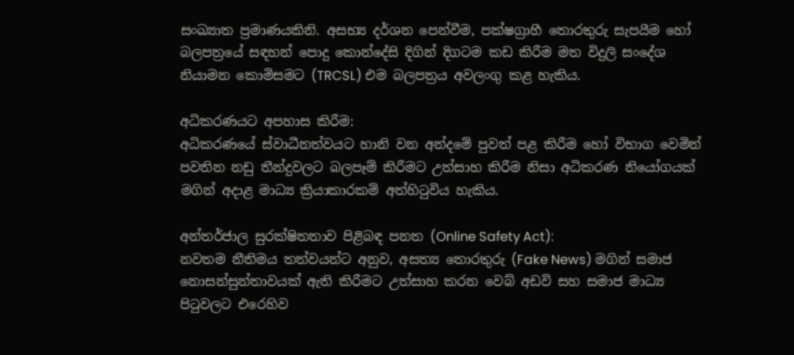සංඛ්‍යාත ප්‍රමාණයකිනි. අසභ්‍ය දර්ශන පෙන්වීම, පක්ෂග්‍රාහී තොරතුරු සැපයීම හෝ බලපත්‍රයේ සඳහන් පොදු කොන්දේසි දිගින් දිගටම කඩ කිරීම මත විදුලි සංදේශ නියාමන කොමිසමට (TRCSL) එම බලපත්‍රය අවලංගු කළ හැකිය.

අධිකරණයට අපහාස කිරීම:
අධිකරණයේ ස්වාධීනත්වයට හානි වන අන්දමේ පුවත් පළ කිරීම හෝ විභාග වෙමින් පවතින නඩු තීන්දුවලට බලපෑම් කිරීමට උත්සාහ කිරීම නිසා අධිකරණ නියෝගයක් මගින් අදාළ මාධ්‍ය ක්‍රියාකාරකම් අත්හිටුවිය හැකිය.

අන්තර්ජාල සුරක්ෂිතතාව පිළිබඳ පනත (Online Safety Act):
නවතම නීතිමය තත්වයන්ට අනුව, අසත්‍ය තොරතුරු (Fake News) මගින් සමාජ නොසන්සුන්තාවයක් ඇති කිරීමට උත්සාහ කරන වෙබ් අඩවි සහ සමාජ මාධ්‍ය පිටුවලට එරෙහිව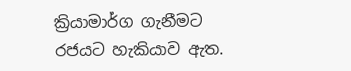ක්‍රියාමාර්ග ගැනීමට රජයට හැකියාව ඇත.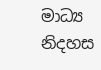මාධ්‍ය නිදහස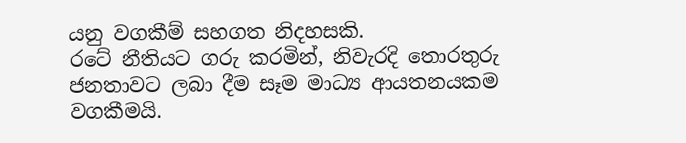යනු වගකීම් සහගත නිදහසකි.
රටේ නීතියට ගරු කරමින්, නිවැරදි තොරතුරු ජනතාවට ලබා දීම සෑම මාධ්‍ය ආයතනයකම වගකීමයි.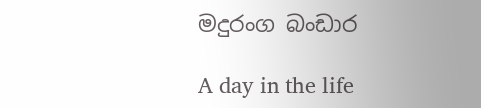මදුරංග බංඩාර

A day in the life